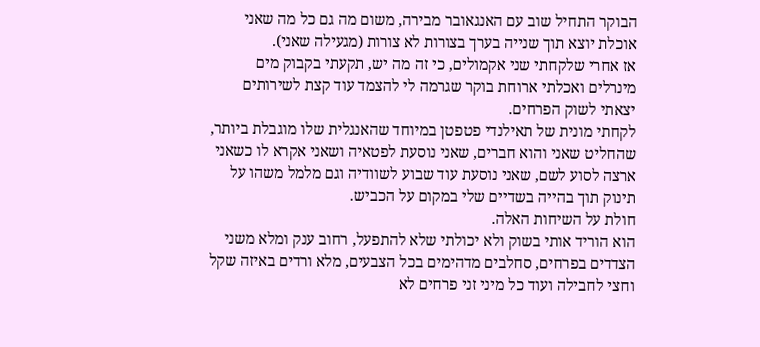הבוקר התחיל שוב עם האנגאובר מבירה, משום מה גם כל מה שאני אוכלת יוצא תוך שנייה בערך בצורות לא צורות (מגעילה שאני).
אז אחרי שלקחתי שני אקמולים, כי זה מה יש, תקעתי בקבוק מים מינרלים ואכלתי ארוחת בוקר שגרמה לי להצמד עוד קצת לשירותים יצאתי לשוק הפרחים.
לקחתי מונית של תאילנדי פטפטן במיוחד שהאנגלית שלו מוגבלת ביותר, שהחליט שאני והוא חברים, שאני נוסעת לפטאיה ושאני אקרא לו כשאני ארצה לסוע לשם, שאני נוסעת עוד שבוע לשוודיה וגם מלמל משהו על תינוק תוך בהייה בשדיים שלי במקום על הכביש.
חולת על השיחות האלה.
הוא הוריד אותי בשוק ולא יכולתי שלא להתפעל, רחוב ענק ומלא משני הצדדים בפרחים, סחלבים מדהימים בכל הצבעים, מלא ורדים באיזה שקל וחצי לחבילה ועוד כל מיני זני פרחים לא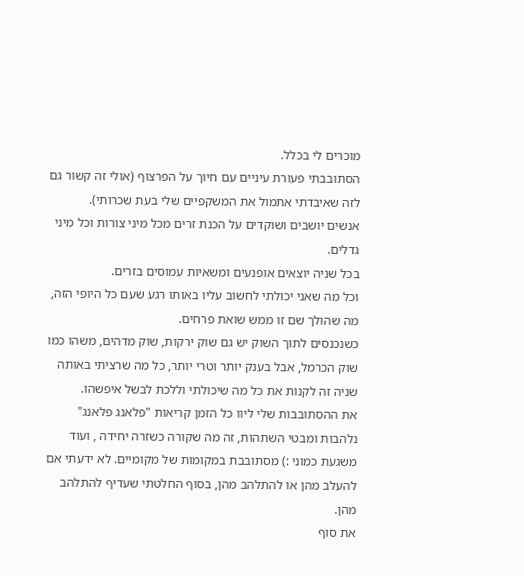מוכרים לי בכלל.
הסתובבתי פעורת עיניים עם חיוך על הפרצוף (אולי זה קשור גם לזה שאיבדתי אתמול את המשקפיים שלי בעת שכרותי).
אנשים יושבים ושוקדים על הכנת זרים מכל מיני צורות וכל מיני גדלים.
בכל שניה יוצאים אופנעים ומשאיות עמוסים בזרים.
וכל מה שאני יכולתי לחשוב עליו באותו רגע שעם כל היופי הזה, מה שהולך שם זו ממש שואת פרחים.
כשנכנסים לתוך השוק יש גם שוק ירקות, שוק מדהים, משהו כמו שוק הכרמל, אבל בענק יותר וטרי יותר, כל מה שרציתי באותה שניה זה לקנות את כל מה שיכולתי וללכת לבשל איפשהו.
את ההסתובבות שלי ליוו כל הזמן קריאות "פלאנג פלאנג" נלהבות ומבטי השתהות, זה מה שקורה כשזרה יחידה , ועוד משגעת כמוני :) מסתובבת במקומות של מקומיים. לא ידעתי אם להעלב מהן או להתלהב מהן, בסוף החלטתי שעדיף להתלהב מהן.
את סוף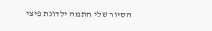הסיור שלי חתמה ילדונת פיצי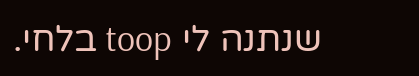שנתנה לי toop בלחי.